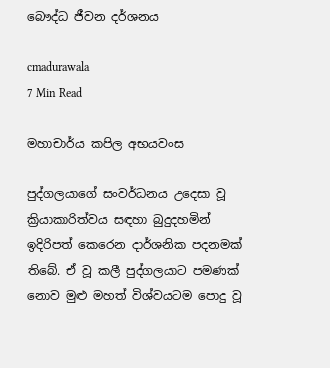බෞද්ධ ජීවන දර්ශනය

cmadurawala
7 Min Read

මහාචාර්ය කපිල අභයවංස

පුද්ගලයාගේ සංවර්ධනය උදෙසා වූ ක්‍රියාකාරිත්වය සඳහා බුදුදහමින් ඉදිරිපත් කෙරෙන දාර්ශනික පදනමක් තිබේ. ඒ වූ කලී පුද්ගලයාට පමණක් නොව මුළු මහත් විශ්වයටම පොදු වූ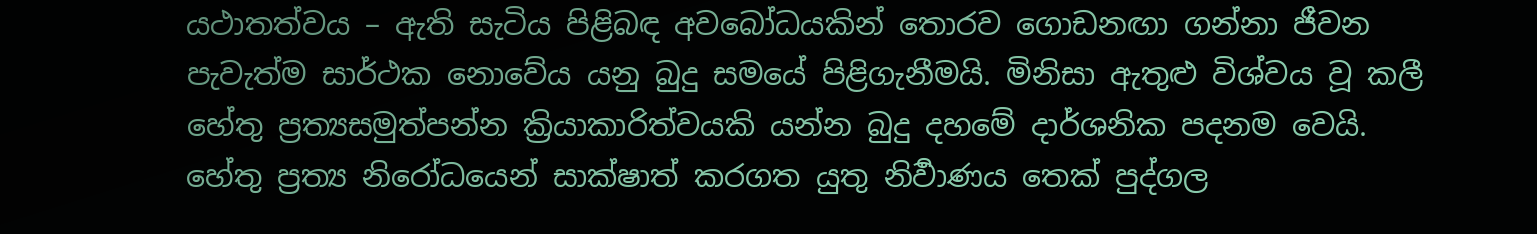යථාතත්වය – ඇති සැටිය පිළිබඳ අවබෝධයකින් තොරව ගොඩනඟා ගන්නා ජීවන පැවැත්ම සාර්ථක නොවේය යනු බුදු සමයේ පිළිගැනීමයි. මිනිසා ඇතුළු විශ්වය වූ කලී හේතු ප්‍රත්‍යසමුත්පන්න ක්‍රියාකාරිත්වයකි යන්න බුදු දහමේ දාර්ශනික පදනම වෙයි. හේතු ප්‍රත්‍ය නිරෝධයෙන් සාක්ෂාත් කරගත යුතු නිර්‍වාණය තෙක් පුද්ගල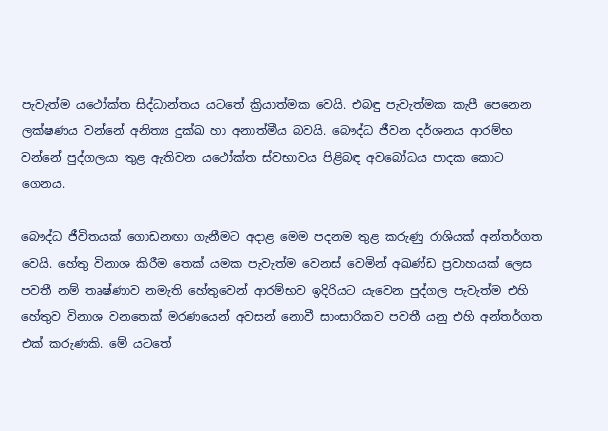පැවැත්ම යථෝක්ත සිද්ධාන්තය යටතේ ක්‍රියාත්මක වෙයි. එබඳු පැවැත්මක කැපී පෙනෙන ලක්ෂණය වන්නේ අනිත්‍ය දුක්ඛ හා අනාත්මීය බවයි. බෞද්ධ ජීවන දර්ශනය ආරම්භ වන්නේ පුද්ගලයා තුළ ඇතිවන යථෝක්ත ස්වභාවය පිළිබඳ අවබෝධය පාදක කොට ගෙනය.

බෞද්ධ ජීවිතයක් ගොඩනඟා ගැනීමට අදාළ මෙම පදනම තුළ කරුණු රාශියක් අන්තර්ගත වෙයි. හේතු විනාශ කිරීම තෙක් යමක පැවැත්ම වෙනස් වෙමින් අඛණ්ඩ ප්‍රවාහයක් ලෙස පවතී නම් තෘෂ්ණාව නමැති හේතුවෙන් ආරම්භව ඉදිරියට යැවෙන පුද්ගල පැවැත්ම එහි හේතුව විනාශ වනතෙක් මරණයෙන් අවසන් නොවී සාංසාරිකව පවතී යනු එහි අන්තර්ගත එක් කරුණකි. මේ යටතේ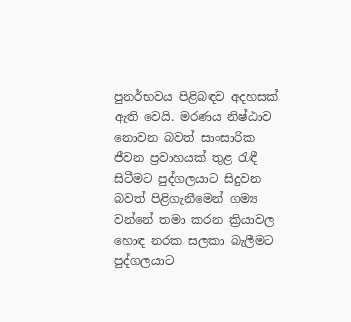පුනර්භවය පිළිබඳව අදහසක් ඇති වෙයි. මරණය නිෂ්ඨාව නොවන බවත් සාංසාරික ජීවන ප්‍රවාහයක් තුළ රැඳී සිටීමට පුද්ගලයාට සිදුවන බවත් පිළිගැනීමෙන් ගම්‍ය වන්නේ තමා කරන ක්‍රියාවල හොඳ නරක සලකා බැලීමට පුද්ගලයාට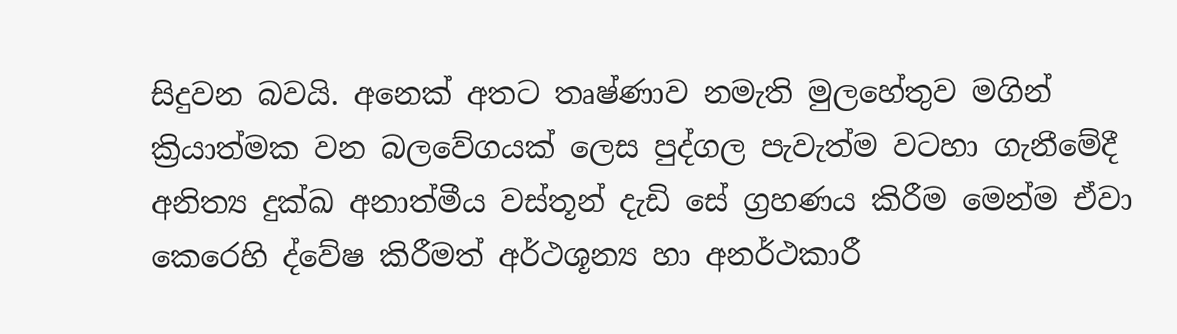සිදුවන බවයි. අනෙක් අතට තෘෂ්ණාව නමැති මුලහේතුව මගින් ක්‍රියාත්මක වන බලවේගයක් ලෙස පුද්ගල පැවැත්ම වටහා ගැනීමේදී අනිත්‍ය දුක්ඛ අනාත්මීය වස්තූන් දැඩි සේ ග්‍රහණය කිරීම මෙන්ම ඒවා කෙරෙහි ද්වේෂ කිරීමත් අර්ථශූන්‍ය හා අනර්ථකාරී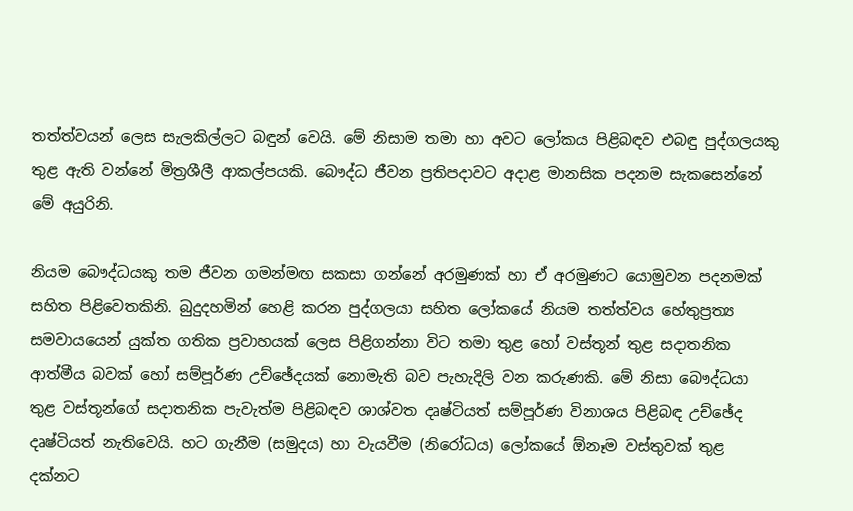තත්ත්වයන් ලෙස සැලකිල්ලට බඳුන් වෙයි. මේ නිසාම තමා හා අවට ලෝකය පිළිබඳව එබඳු පුද්ගලයකු තුළ ඇති වන්නේ මිත්‍රශීලී ආකල්පයකි. බෞද්ධ ජීවන ප්‍රතිපදාවට අදාළ මානසික පදනම සැකසෙන්නේ මේ අයුරිනි.

නියම බෞද්ධයකු තම ජීවන ගමන්මඟ සකසා ගන්නේ අරමුණක් හා ඒ අරමුණට යොමුවන පදනමක් සහිත පිළිවෙතකිනි. බුදුදහමින් හෙළි කරන පුද්ගලයා සහිත ලෝකයේ නියම තත්ත්වය හේතුප්‍රත්‍ය සමවායයෙන් යුක්ත ගතික ප්‍රවාහයක් ලෙස පිළිගන්නා විට තමා තුළ හෝ වස්තූන් තුළ සදාතනික ආත්මීය බවක් හෝ සම්පූර්ණ උච්ඡේදයක් නොමැති බව පැහැදිලි වන කරුණකි. මේ නිසා බෞද්ධයා තුළ වස්තූන්ගේ සදාතනික පැවැත්ම පිළිබඳව ශාශ්වත දෘෂ්ටියත් සම්පූර්ණ විනාශය පිළිබඳ උච්ඡේද දෘෂ්ටියත් නැතිවෙයි. හට ගැනීම (සමුදය) හා වැයවීම (නිරෝධය) ලෝකයේ ඕනෑම වස්තුවක් තුළ දක්නට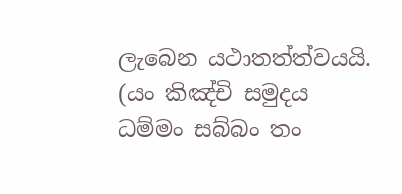ලැබෙන යථාතත්ත්වයයි. (යං කිඤ්චි සමුදය ධම්මං සබ්බං තං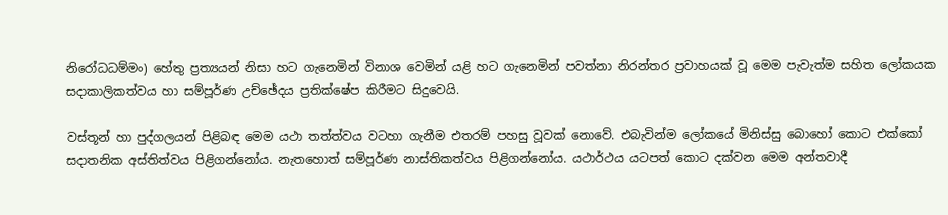නිරෝධධම්මං) හේතු ප්‍රත්‍යයන් නිසා හට ගැනෙමින් විනාශ වෙමින් යළි හට ගැනෙමින් පවත්නා නිරන්තර ප්‍රවාහයක් වූ මෙම පැවැත්ම සහිත ලෝකයක සදාකාලිකත්වය හා සම්පූර්ණ උච්ඡේදය ප්‍රතික්ෂේප කිරීමට සිදුවෙයි.

වස්තූන් හා පුද්ගලයන් පිළිබඳ මෙම යථා තත්ත්වය වටහා ගැනීම එතරම් පහසු වූවක් නොවේ. එබැවින්ම ලෝකයේ මිනිස්සු බොහෝ කොට එක්කෝ සදාතනික අස්තිත්වය පිළිගන්නෝය. නැතහොත් සම්පූර්ණ නාස්තිකත්වය පිළිගන්නෝය. යථාර්ථය යටපත් කොට දක්වන මෙම අන්තවාදී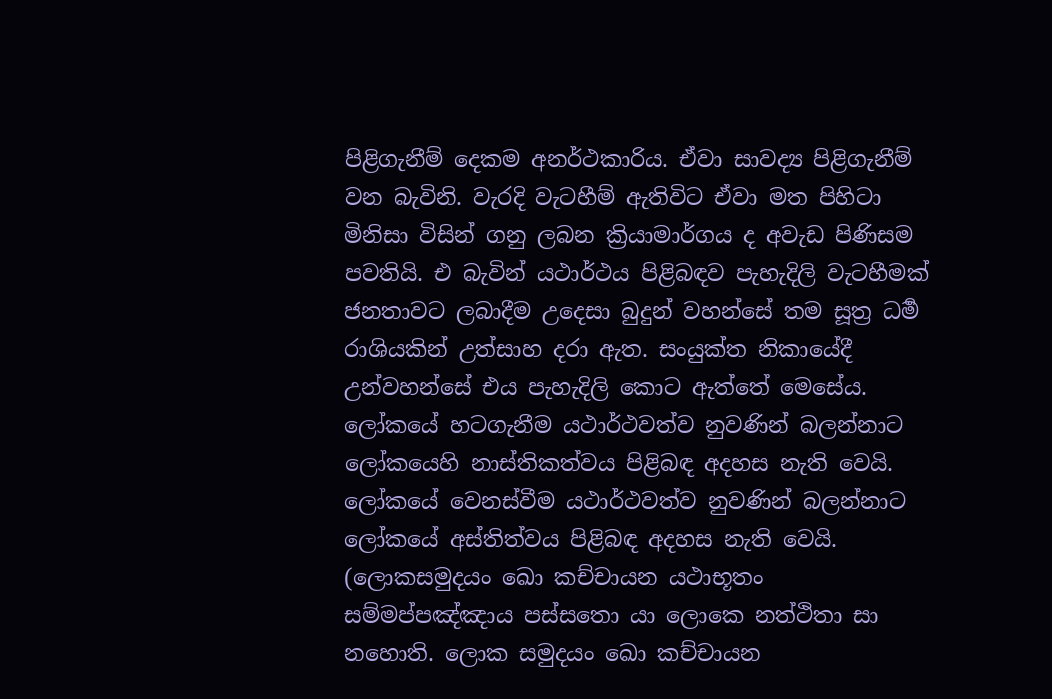පිළිගැනීම් දෙකම අනර්ථකාරිය. ඒවා සාවද්‍ය පිළිගැනීම් වන බැවිනි. වැරදි වැටහීම් ඇතිවිට ඒවා මත පිහිටා මිනිසා විසින් ගනු ලබන ක්‍රියාමාර්ගය ද අවැඩ පිණිසම පවතියි. එ බැවින් යථාර්ථය පිළිබඳව පැහැදිලි වැටහීමක් ජනතාවට ලබාදීම උදෙසා බුදුන් වහන්සේ තම සූත්‍ර ධර්‍ම රාශියකින් උත්සාහ දරා ඇත. සංයුක්ත නිකායේදී උන්වහන්සේ එය පැහැදිලි කොට ඇත්තේ මෙසේය. ලෝකයේ හටගැනීම යථාර්ථවත්ව නුවණින් බලන්නාට ලෝකයෙහි නාස්තිකත්වය පිළිබඳ අදහස නැති වෙයි. ලෝකයේ වෙනස්වීම යථාර්ථවත්ව නුවණින් බලන්නාට ලෝකයේ අස්තිත්වය පිළිබඳ අදහස නැති වෙයි. (ලොකසමුදයං ඛො කච්චායන යථාභූතං සම්මප්පඤ්ඤාය පස්සතො යා ලොකෙ නත්ථිතා සා නහොති. ලොක සමුදයං ඛො කච්චායන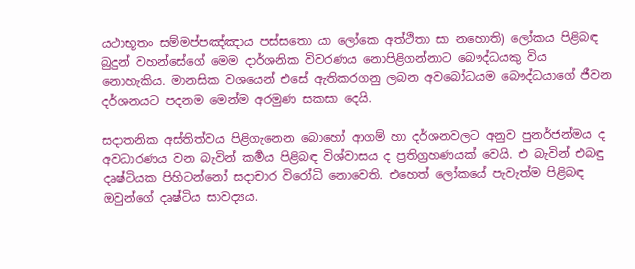යථාභූතං සම්මප්පඤ්ඤාය පස්සතො යා ලෝකෙ අත්ථිතා සා නහොති) ලෝකය පිළිබඳ බුදුන් වහන්සේගේ මෙම දාර්ශනික විවරණය නොපිළිගන්නාට බෞද්ධයකු විය නොහැකිය. මානසික වශයෙන් එසේ ඇතිකරගනු ලබන අවබෝධයම බෞද්ධයාගේ ජීවන දර්ශනයට පදනම මෙන්ම අරමුණ සකසා දෙයි.

සදාතනික අස්තිත්වය පිළිගැනෙන බොහෝ ආගම් හා දර්ශනවලට අනුව පුනර්ජන්මය ද අවධාරණය වන බැවින් කර්‍මය පිළිබඳ විශ්වාසය ද ප්‍රතිග්‍රහණයක් වෙයි. එ බැවින් එබඳු දෘෂ්ටියක පිහිටන්නෝ සදාචාර විරෝධි නොවෙති. එහෙත් ලෝකයේ පැවැත්ම පිළිබඳ ඔවුන්ගේ දෘෂ්ටිය සාවද්‍යය.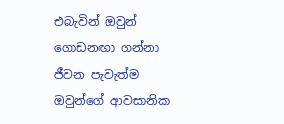එබැවින් ඔවුන් ගොඩනඟා ගන්නා ජීවන පැවැත්ම ඔවුන්ගේ ආවසානික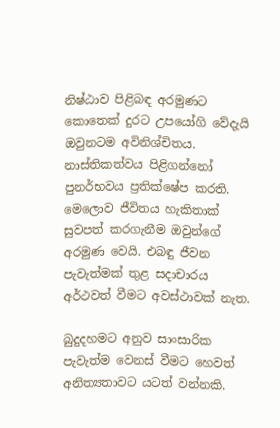නිෂ්ඨාව පිළිබඳ අරමුණට කොතෙක් දුරට උපයෝගි වේදැයි ඔවුනටම අවිනිශ්චිතය. නාස්තිකත්වය පිළිගන්නෝ පුනර්භවය ප්‍රතික්ෂේප කරති. මෙලොව ජීවිතය හැකිතාක් සුවපත් කරගැනීම ඔවුන්ගේ අරමුණ වෙයි. එබඳු ජීවන පැවැත්මක් තුළ සදාචාරය අර්ථවත් වීමට අවස්ථාවක් නැත.

බුදුදහමට අනුව සාංසාරික පැවැත්ම වෙනස් වීමට හෙවත් අනිත්‍යතාවට යටත් වන්නකි.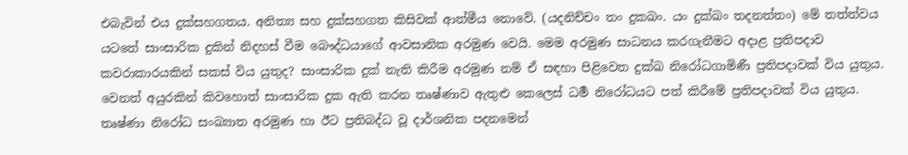එබැවින් එය දුක්සහගතය. අනිත්‍ය සහ දුක්සහගත කිසිවක් ආත්මීය නොවේ. (යදනිච්චං තං දුකඛං. යං දුක්ඛං තදනත්තං) මේ තත්ත්වය යටතේ සාංසාරික දුකින් නිදහස් වීම බෞද්ධයාගේ ආවසානික අරමුණ වෙයි. මෙම අරමුණ සාධනය කරගැනීමට අදාළ ප්‍රතිපදාව කවරාකාරයකින් සකස් විය යුතුද? සාංසාරික දුක් නැති කිරීම අරමුණ නම් ඒ සඳහා පිළිවෙත දුක්ඛ නිරෝධගාමිණී ප්‍රතිපදාවක් විය යුතුය. වෙනත් අයුරකින් කිවහොත් සාංසාරික දුක ඇති කරන තෘෂ්ණාව ඇතුළු කෙලෙස් ධර්‍ම නිරෝධයට පත් කිරීමේ ප්‍රතිපදාවක් විය යුතුය. තෘෂ්ණා නිරෝධ සංඛ්‍යාත අරමුණ හා ඊට ප්‍රතිබද්ධ වූ දාර්ශනික පදනමෙන්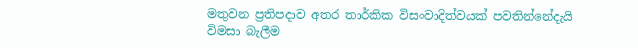මතුවන ප්‍රතිපදාව අතර තාර්කික විසංවාදිත්වයක් පවතින්නේදැයි විමසා බැලීම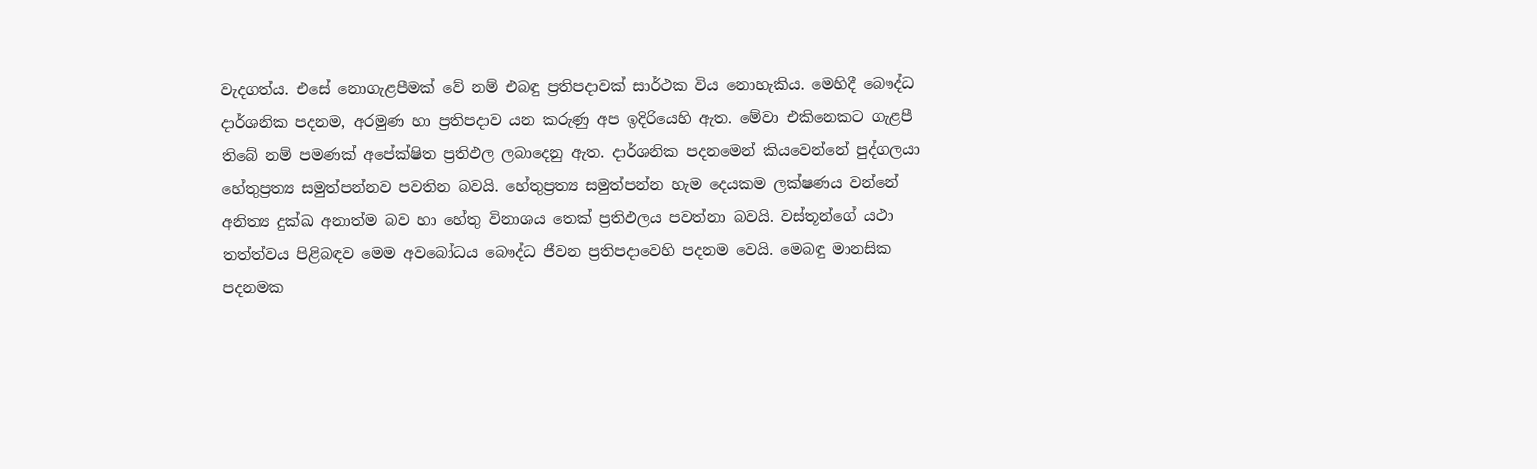වැදගත්ය. එසේ නොගැළපීමක් වේ නම් එබඳු ප්‍රතිපදාවක් සාර්ථක විය නොහැකිය. මෙහිදී බෞද්ධ දාර්ශනික පදනම, අරමුණ හා ප්‍රතිපදාව යන කරුණු අප ඉදිරියෙහි ඇත. මේවා එකිනෙකට ගැළපී තිබේ නම් පමණක් අපේක්ෂිත ප්‍රතිඵල ලබාදෙනු ඇත. දාර්ශනික පදනමෙන් කියවෙන්නේ පුද්ගලයා හේතුප්‍රත්‍ය සමුත්පන්නව පවතින බවයි. හේතුප්‍රත්‍ය සමුත්පන්න හැම දෙයකම ලක්ෂණය වන්නේ අනිත්‍ය දුක්ඛ අනාත්ම බව හා හේතු විනාශය තෙක් ප්‍රතිඵලය පවත්නා බවයි. වස්තූන්ගේ යථා තත්ත්වය පිළිබඳව මෙම අවබෝධය බෞද්ධ ජීවන ප්‍රතිපදාවෙහි පදනම වෙයි. මෙබඳු මානසික පදනමක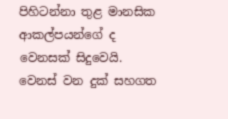පිහිටන්නා තුළ මානසික ආකල්පයන්ගේ ද වෙනසක් සිදුවෙයි. වෙනස් වන දුක් සහගත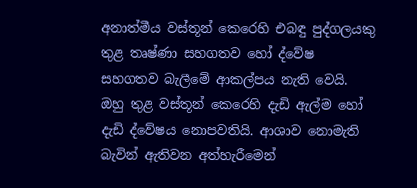අනාත්මීය වස්තූන් කෙරෙහි එබඳු පුද්ගලයකු තුළ තෘෂ්ණා සහගතව හෝ ද්වේෂ සහගතව බැලීමේ ආකල්පය නැති වෙයි. ඔහු තුළ වස්තූන් කෙරෙහි දැඩි ඇල්ම හෝ දැඩි ද්වේෂය නොපවතියි. ආශාව නොමැති බැවින් ඇතිවන අත්හැරීමෙන්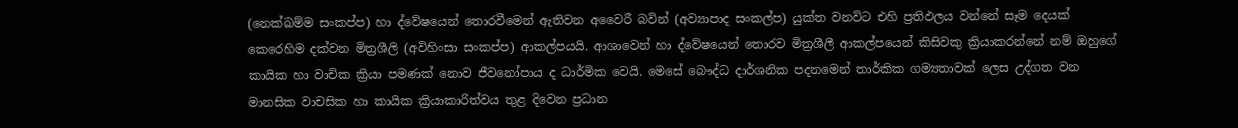(නෙක්ඛම්ම සංකප්ප) හා ද්වේෂයෙන් තොරවීමෙන් ඇතිවන අවෛරී බවින් (අව්‍යාපාද සංකල්ප) යුක්ත වනවිට එහි ප්‍රතිඵලය වන්නේ සෑම දෙයක් කෙරෙහිම දක්වන මිත්‍රශීලි (අවිහිංසා සංකප්ප) ආකල්පයයි. ආශාවෙන් හා ද්වේෂයෙන් තොරව මිත්‍රශීලී ආකල්පයෙන් කිසිවකු ක්‍රියාකරන්නේ නම් ඔහුගේ කායික හා වාචික ක්‍රියා පමණක් නොව ජීවනෝපාය ද ධාර්මික වෙයි. මෙසේ බෞද්ධ දාර්ශනික පදනමෙන් තාර්කික ගම්‍යතාවක් ලෙස උද්ගත වන මානසික වාචසික හා කායික ක්‍රියාකාරිත්වය තුළ දිවෙන ප්‍රධාන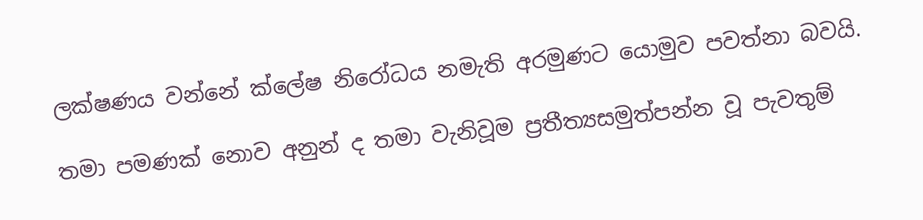ලක්ෂණය වන්නේ ක්ලේෂ නිරෝධය නමැති අරමුණට යොමුව පවත්නා බවයි.

තමා පමණක් නොව අනුන් ද තමා වැනිවූම ප්‍රතීත්‍යසමුත්පන්න වූ පැවතුම්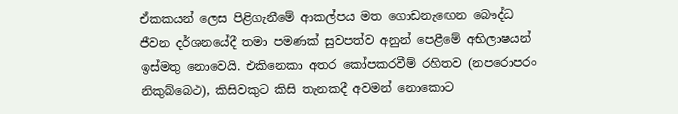ඒකකයන් ලෙස පිළිගැනීමේ ආකල්පය මත ගොඩනැඟෙන බෞද්ධ ජීවන දර්ශනයේදී තමා පමණක් සුවපත්ව අනුන් පෙළීමේ අභිලාෂයන් ඉස්මතු නොවෙයි. එකිනෙකා අතර කෝපකරවීම් රහිතව (නපරොපරං නිකුබ්බෙථ), කිසිවකුට කිසි තැනකදී අවමන් නොකොට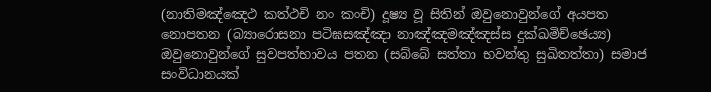(නාතිමඤ්ඤෙථ කත්ථචි නං කංචි) දූෂ්‍ය වූ සිතින් ඔවුනොවුන්ගේ අයපත නොපතන (බ්‍යාරොසනා පටිඝසඤ්ඤා නාඤ්ඤමඤ්ඤස්ස දුක්ඛමිච්ඡෙය්‍ය) ඔවුනොවුන්ගේ සුවපත්භාවය පතන (සබ්බේ සත්තා භවන්තු සුඛිතත්තා) සමාජ සංවිධානයක්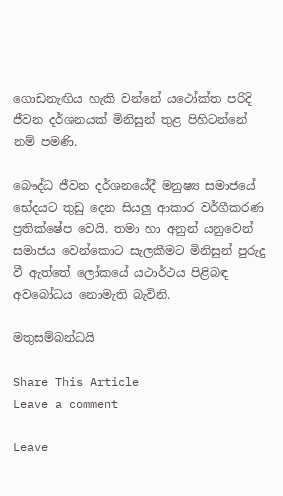ගොඩනැඟිය හැකි වන්නේ යථෝක්ත පරිදි ජීවන දර්ශනයක් මිනිසුන් තුළ පිහිටන්නේ නම් පමණි.

බෞද්ධ ජීවන දර්ශනයේදී මනුෂ්‍ය සමාජයේ භේදයට තුඩු දෙන සියලු ආකාර වර්ගීකරණ ප්‍රතික්ෂේප වෙයි. තමා හා අනුන් යනුවෙන් සමාජය වෙන්කොට සැලකීමට මිනිසුන් පුරුදු වී ඇත්තේ ලෝකයේ යථාර්ථය පිළිබඳ අවබෝධය නොමැති බැවිනි.

මතුසම්බන්ධයි

Share This Article
Leave a comment

Leave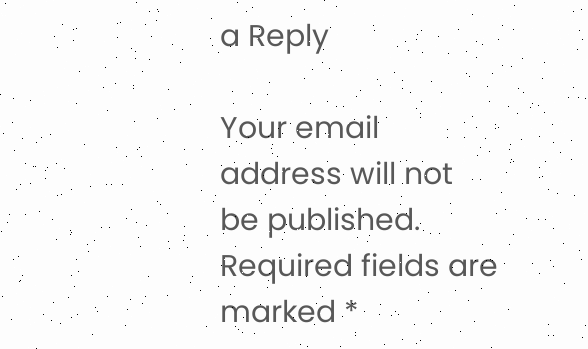a Reply

Your email address will not be published. Required fields are marked *